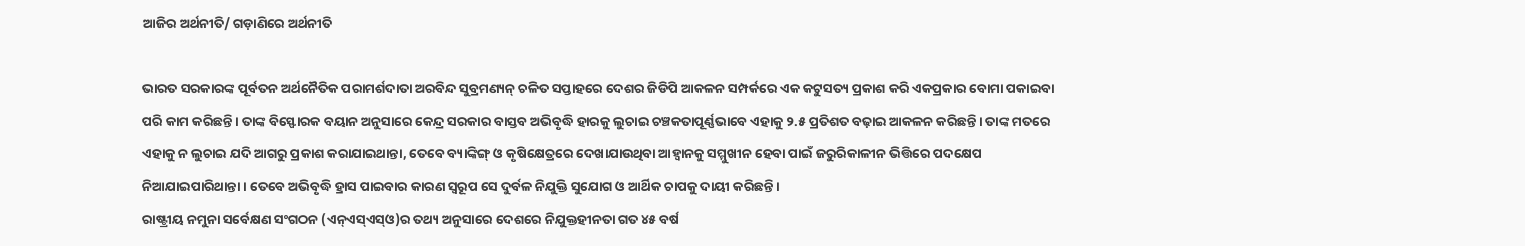ଆଜିର ଅର୍ଥନୀତି/ ଗଡ଼ାଣିରେ ଅର୍ଥନୀତି

ଭାରତ ସରକାରଙ୍କ ପୂର୍ବତନ ଅର୍ଥନୈତିକ ପରାମର୍ଶଦାତା ଅରବିନ୍ଦ ସୁବ୍ରମଣ୍ୟନ୍‌ ଚଳିତ ସପ୍ତାହରେ ଦେଶର ଜିଡିପି ଆକଳନ ସମ୍ପର୍କରେ ଏକ କଟୁସତ୍ୟ ପ୍ରକାଶ କରି ଏକପ୍ରକାର ବୋମା ପକାଇବା ପରି କାମ କରିଛନ୍ତି। ତାଙ୍କ ବିସ୍ଫୋରକ ବୟାନ ଅନୁସାରେ କେନ୍ଦ୍ର ସରକାର ବାସ୍ତବ ଅଭିବୃଦ୍ଧି ହାରକୁ ଲୁଚାଇ ଚଞ୍ଚକତାପୂର୍ଣ୍ଣଭାବେ ଏହାକୁ ୨.୫ ପ୍ରତିଶତ ବଢ଼ାଇ ଆକଳନ କରିଛନ୍ତି। ତାଙ୍କ ମତରେ ଏହାକୁ ନ ଲୁଚାଇ ଯଦି ଆଗରୁ ପ୍ରକାଶ କରାଯାଇଥାନ୍ତା, ତେବେ ବ୍ୟାଙ୍କିଙ୍ଗ୍‌ ଓ କୃଷିକ୍ଷେତ୍ରରେ ଦେଖାଯାଉଥିବା ଆହ୍ବାନକୁ ସମ୍ମୁଖୀନ ହେବା ପାଇଁ ଜରୁରିକାଳୀନ ଭିତ୍ତିରେ ପଦକ୍ଷେପ ନିଆଯାଇପାରିଥାନ୍ତା। ତେବେ ଅଭିବୃଦ୍ଧି ହ୍ରାସ ପାଇବାର କାରଣ ସ୍ବରୂପ ସେ ଦୁର୍ବଳ ନିଯୁକ୍ତି ସୁଯୋଗ ଓ ଆର୍ଥିକ ଚାପକୁ ଦାୟୀ କରିଛନ୍ତି।
ରାଷ୍ଟ୍ରୀୟ ନମୁନା ସର୍ବେକ୍ଷଣ ସଂଗଠନ (ଏନ୍‌ଏସ୍‌ଏସ୍‌ଓ)ର ତଥ୍ୟ ଅନୁସାରେ ଦେଶରେ ନିଯୁକ୍ତହୀନତା ଗତ ୪୫ ବର୍ଷ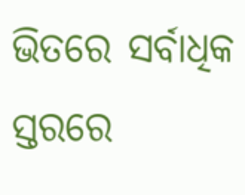ଭିତରେ ସର୍ବାଧିକ ସ୍ତରରେ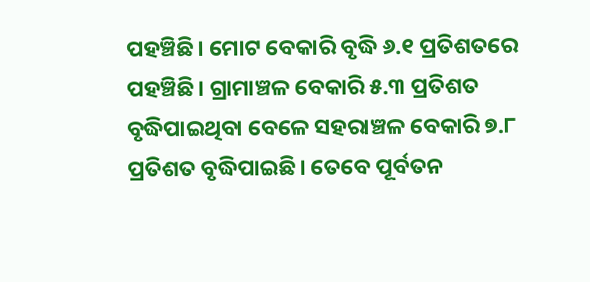ପହଞ୍ଚିଛି। ମୋଟ ବେକାରି ବୃଦ୍ଧି ୬.୧ ପ୍ରତିଶତରେ ପହଞ୍ଚିଛି। ଗ୍ରାମାଞ୍ଚଳ ବେକାରି ୫.୩ ପ୍ରତିଶତ ବୃଦ୍ଧିପାଇଥିବା ବେଳେ ସହରାଞ୍ଚଳ ବେକାରି ୭.୮ ପ୍ରତିଶତ ବୃଦ୍ଧିପାଇଛି। ତେବେ ପୂର୍ବତନ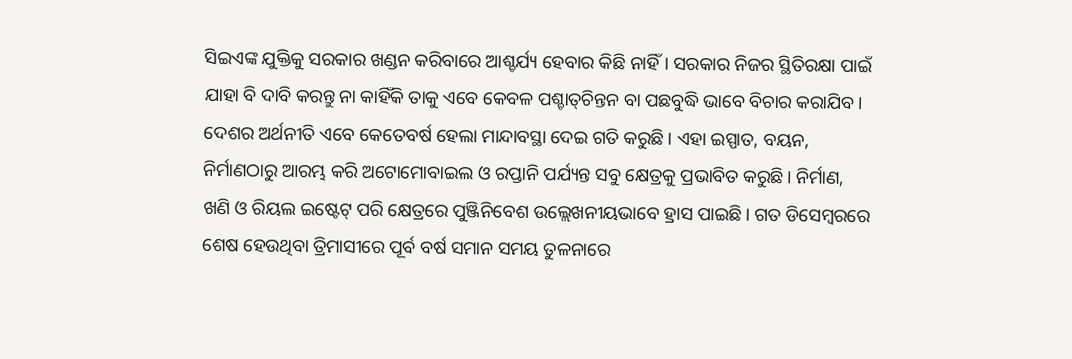ସିଇଏଙ୍କ ଯୁକ୍ତିକୁ ସରକାର ଖଣ୍ଡନ କରିବାରେ ଆଶ୍ଚର୍ଯ୍ୟ ହେବାର କିଛି ନାହିଁ। ସରକାର ନିଜର ସ୍ଥିତିରକ୍ଷା ପାଇଁ ଯାହା ବି ଦାବି କରନ୍ତୁ ନା କାହିଁକି ତାକୁ ଏବେ କେବଳ ପଶ୍ଚାତ୍‌ଚିନ୍ତନ ବା ପଛବୁଦ୍ଧି ଭାବେ ବିଚାର କରାଯିବ। ଦେଶର ଅର୍ଥନୀତି ଏବେ କେତେବର୍ଷ ହେଲା ମାନ୍ଦାବସ୍ଥା ଦେଇ ଗତି କରୁଛି। ଏହା ଇସ୍ପାତ, ବୟନ, ନିର୍ମାଣଠାରୁ ଆରମ୍ଭ କରି ଅଟୋମୋବାଇଲ ଓ ରପ୍ତାନି ପର୍ଯ୍ୟନ୍ତ ସବୁ କ୍ଷେତ୍ରକୁ ପ୍ରଭାବିତ କରୁଛି। ନିର୍ମାଣ, ଖଣି ଓ ରିୟଲ ଇଷ୍ଟେଟ୍‌ ପରି କ୍ଷେତ୍ରରେ ପୁଞ୍ଜିନିବେଶ ଉଲ୍ଲେଖନୀୟଭାବେ ହ୍ରାସ ପାଇଛି। ଗତ ଡିସେମ୍ବରରେ ଶେଷ ହେଉଥିବା ତ୍ରିମାସୀରେ ପୂର୍ବ ବର୍ଷ ସମାନ ସମୟ ତୁଳନାରେ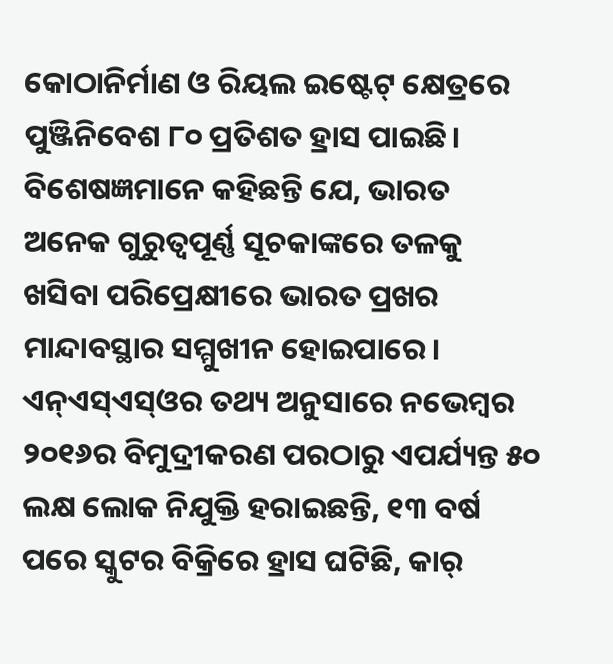କୋଠାନିର୍ମାଣ ଓ ରିୟଲ ଇଷ୍ଟେଟ୍‌ କ୍ଷେତ୍ରରେ ପୁଞ୍ଜିନିବେଶ ୮୦ ପ୍ରତିଶତ ହ୍ରାସ ପାଇଛି। ବିଶେଷଜ୍ଞମାନେ କହିଛନ୍ତି ଯେ, ଭାରତ ଅନେକ ଗୁରୁତ୍ୱପୂର୍ଣ୍ଣ ସୂଚକାଙ୍କରେ ତଳକୁ ଖସିବା ପରିପ୍ରେକ୍ଷୀରେ ଭାରତ ପ୍ରଖର ମାନ୍ଦାବସ୍ଥାର ସମ୍ମୁଖୀନ ହୋଇପାରେ।
ଏନ୍‌ଏସ୍‌ଏସ୍‌ଓର ତଥ୍ୟ ଅନୁସାରେ ନଭେମ୍ବର ୨୦୧୬ର ବିମୁଦ୍ରୀକରଣ ପରଠାରୁ ଏପର୍ଯ୍ୟନ୍ତ ୫୦ ଲକ୍ଷ ଲୋକ ନିଯୁକ୍ତି ହରାଇଛନ୍ତି, ୧୩ ବର୍ଷ ପରେ ସ୍କୁଟର ବିକ୍ରିରେ ହ୍ରାସ ଘଟିଛି, କାର୍‌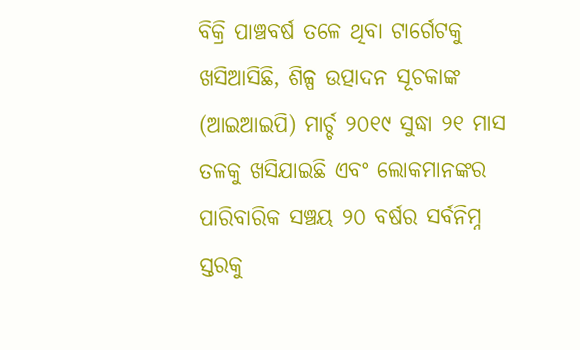ବିକ୍ରି ପାଞ୍ଚବର୍ଷ ତଳେ ଥିବା ଟାର୍ଗେଟକୁ ଖସିଆସିଛି, ଶିଳ୍ପ ଉତ୍ପାଦନ ସୂଚକାଙ୍କ (ଆଇଆଇପି) ମାର୍ଚ୍ଚ ୨୦୧୯ ସୁଦ୍ଧା ୨୧ ମାସ ତଳକୁ ଖସିଯାଇଛି ଏବଂ ଲୋକମାନଙ୍କର ପାରିବାରିକ ସଞ୍ଚୟ ୨୦ ବର୍ଷର ସର୍ବନିମ୍ନ ସ୍ତରକୁ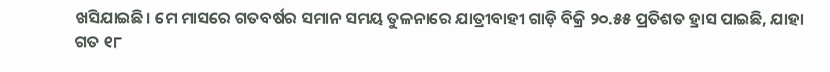ଖସିଯାଇଛି। ମେ ମାସରେ ଗତବର୍ଷର ସମାନ ସମୟ ତୁଳନାରେ ଯାତ୍ରୀବାହୀ ଗାଡ଼ି ବିକ୍ରି ୨୦.୫୫ ପ୍ରତିଶତ ହ୍ରାସ ପାଇଛି, ଯାହା ଗତ ୧୮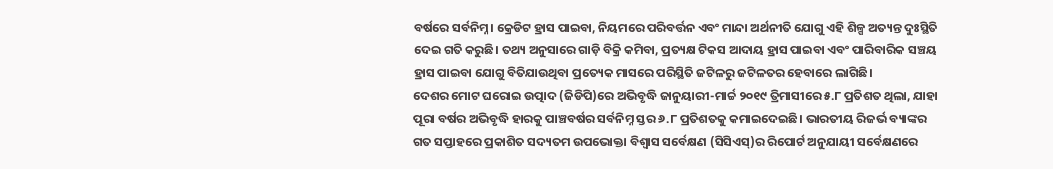ବର୍ଷରେ ସର୍ବନିମ୍ନ। କ୍ରେଡିଟ ହ୍ରାସ ପାଇବା, ନିୟମରେ ପରିବର୍ତ୍ତନ ଏବଂ ମାନ୍ଦା ଅର୍ଥନୀତି ଯୋଗୁ ଏହି ଶିଳ୍ପ ଅତ୍ୟନ୍ତ ଦୁଃସ୍ଥିତି ଦେଇ ଗତି କରୁଛି। ତଥ୍ୟ ଅନୁସାରେ ଗାଡ଼ି ବିକ୍ରି କମିବା, ପ୍ରତ୍ୟକ୍ଷ ଟିକସ ଆଦାୟ ହ୍ରାସ ପାଇବା ଏବଂ ପାରିବାରିକ ସଞ୍ଚୟ ହ୍ରାସ ପାଇବା ଯୋଗୁ ବିତିଯାଉଥିବା ପ୍ରତ୍ୟେକ ମାସରେ ପରିସ୍ଥିତି ଜଟିଳରୁ ଜଟିଳତର ହେବାରେ ଲାଗିଛି।
ଦେଶର ମୋଟ ଘରୋଇ ଉତ୍ପାଦ (ଜିଡିପି)ରେ ଅଭିବୃଦ୍ଧି ଜାନୁୟାରୀ-ମାର୍ଚ୍ଚ ୨୦୧୯ ତ୍ରିମାସୀରେ ୫.୮ ପ୍ରତିଶତ ଥିଲା, ଯାହା ପୂରା ବର୍ଷର ଅଭିବୃଦ୍ଧି ହାରକୁ ପାଞ୍ଚବର୍ଷର ସର୍ବନିମ୍ନ ସ୍ତର ୬.୮ ପ୍ରତିଶତକୁ କମାଇଦେଇଛି। ଭାରତୀୟ ରିଜର୍ଭ ବ୍ୟାଙ୍କର ଗତ ସପ୍ତାହରେ ପ୍ରକାଶିତ ସଦ୍ୟତମ ଉପଭୋକ୍ତା ବିଶ୍ୱାସ ସର୍ବେକ୍ଷଣ (ସିସିଏସ୍‌)ର ରିପୋର୍ଟ ଅନୁଯାୟୀ ସର୍ବେକ୍ଷଣରେ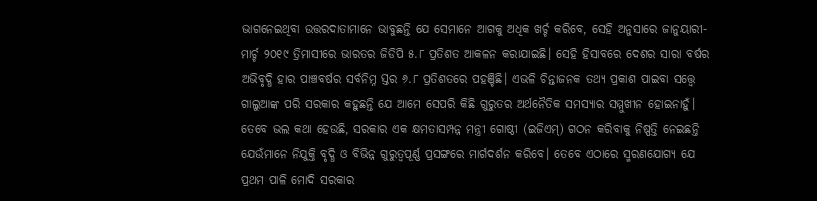ଭାଗନେଇଥିବା ଉତ୍ତରଦାତାମାନେ ଭାବୁଛନ୍ତି ଯେ ସେମାନେ ଆଗକୁ ଅଧିକ ଖର୍ଚ୍ଚ କରିବେ, ସେହି ଅନୁସାରେ ଜାନୁୟାରୀ-ମାର୍ଚ୍ଚ ୨୦୧୯ ତ୍ରିମାସୀରେ ଭାରତର ଜିଡିପି ୫.୮ ପ୍ରତିଶତ ଆକଳନ କରାଯାଇଛି। ସେହି ହିସାବରେ ଦେଶର ସାରା ବର୍ଷର ଅଭିବୃଦ୍ଧି ହାର ପାଞ୍ଚବର୍ଷର ସର୍ବନିମ୍ନ ସ୍ତର ୬.୮ ପ୍ରତିଶତରେ ପହଞ୍ଚିଛି। ଏଭଳି ଚିନ୍ତାଜନକ ତଥ୍ୟ ପ୍ରକାଶ ପାଇବା ସତ୍ତ୍ୱେ ଗାଲୁଆଙ୍କ ପରି ସରକାର କହୁଛନ୍ତି ଯେ ଆମେ ସେପରି କିଛି ଗୁରୁତର ଅର୍ଥନୈତିକ ସମସ୍ୟାର ସମ୍ମୁଖୀନ ହୋଇନାହୁଁ। ତେବେ ଭଲ କଥା ହେଉଛି, ସରକାର ଏକ କ୍ଷମତାସମ୍ପନ୍ନ ମନ୍ତ୍ରୀ ଗୋଷ୍ଠୀ (ଇଜିଏମ୍‌) ଗଠନ କରିବାକୁ ନିଷ୍ପତ୍ତି ନେଇଛନ୍ତି ଯେଉଁମାନେ ନିଯୁକ୍ତି ବୃଦ୍ଧି ଓ ବିଭିନ୍ନ ଗୁରୁତ୍ୱପୂର୍ଣ୍ଣ ପ୍ରସଙ୍ଗରେ ମାର୍ଗଦର୍ଶନ କରିବେ। ତେବେ ଏଠାରେ ସ୍ମରଣଯୋଗ୍ୟ ଯେ ପ୍ରଥମ ପାଳି ମୋଦି ସରକାର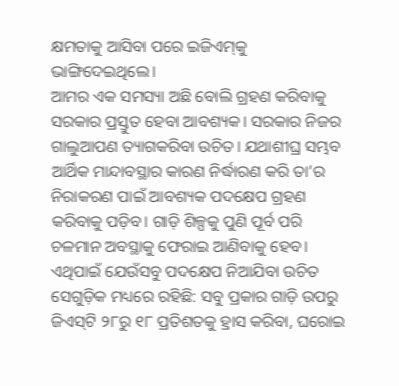କ୍ଷମତାକୁ ଆସିବା ପରେ ଇଜିଏମ୍‌କୁ ଭାଙ୍ଗିଦେଇଥିଲେ।
ଆମର ଏକ ସମସ୍ୟା ଅଛି ବୋଲି ଗ୍ରହଣ କରିବାକୁ ସରକାର ପ୍ରସ୍ତୁତ ହେବା ଆବଶ୍ୟକ। ସରକାର ନିଜର ଗାଲୁଆପଣ ତ୍ୟାଗକରିବା ଉଚିତ। ଯଥାଶୀଘ୍ର ସମ୍ଭବ ଆର୍ଥିକ ମାନ୍ଦାବସ୍ଥାର କାରଣ ନିର୍ଦ୍ଧାରଣ କରି ତା’ର ନିରାକରଣ ପାଇଁ ଆବଶ୍ୟକ ପଦକ୍ଷେପ ଗ୍ରହଣ କରିବାକୁ ପଡ଼ିବ। ଗାଡ଼ି ଶିଳ୍ପକୁ ପୁଣି ପୂର୍ବ ପରି ଚଳମାନ ଅବସ୍ଥାକୁ ଫେରାଇ ଆଣିବାକୁ ହେବ। ଏଥିପାଇଁ ଯେଉଁସବୁ ପଦକ୍ଷେପ ନିଆଯିବା ଉଚିତ ସେଗୁଡ଼ିକ ମଧ୍ୟରେ ରହିଛି: ସବୁ ପ୍ରକାର ଗାଡ଼ି ଉପରୁ ଜିଏସ୍‌ଟି ୨୮ରୁ ୧୮ ପ୍ରତିଶତକୁ ହ୍ରାସ କରିବା, ଘରୋଇ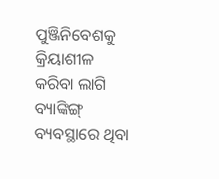ପୁଞ୍ଜିନିବେଶକୁ କ୍ରିୟାଶୀଳ କରିବା ଲାଗି ବ୍ୟାଙ୍କିଙ୍ଗ୍‌ ବ୍ୟବସ୍ଥାରେ ଥିବା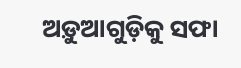ଅଡ଼ୁଆଗୁଡ଼ିକୁ ସଫା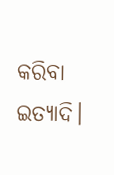କରିବା ଇତ୍ୟାଦି।